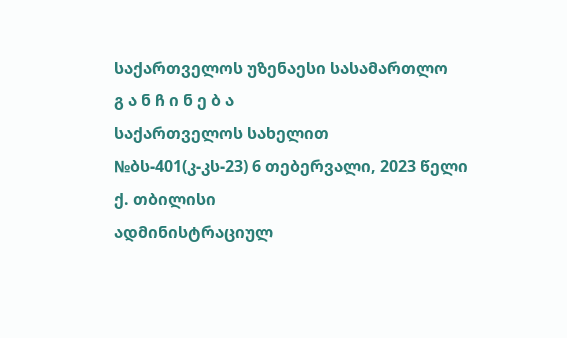საქართველოს უზენაესი სასამართლო
გ ა ნ ჩ ი ნ ე ბ ა
საქართველოს სახელით
№ბს-401(კ-კს-23) 6 თებერვალი, 2023 წელი
ქ. თბილისი
ადმინისტრაციულ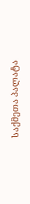საქმეთა პალატა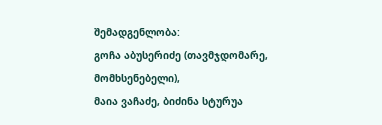შემადგენლობა:
გოჩა აბუსერიძე (თავმჯდომარე, მომხსენებელი),
მაია ვაჩაძე, ბიძინა სტურუა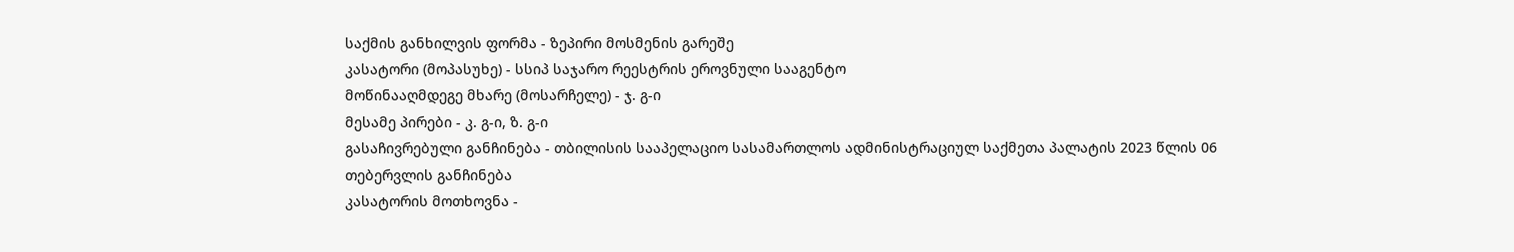საქმის განხილვის ფორმა - ზეპირი მოსმენის გარეშე
კასატორი (მოპასუხე) - სსიპ საჯარო რეესტრის ეროვნული სააგენტო
მოწინააღმდეგე მხარე (მოსარჩელე) - ჯ. გ-ი
მესამე პირები - კ. გ-ი, ზ. გ-ი
გასაჩივრებული განჩინება - თბილისის სააპელაციო სასამართლოს ადმინისტრაციულ საქმეთა პალატის 2023 წლის 06 თებერვლის განჩინება
კასატორის მოთხოვნა -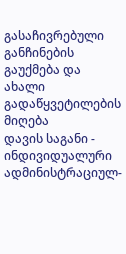გასაჩივრებული განჩინების გაუქმება და ახალი გადაწყვეტილების მიღება
დავის საგანი - ინდივიდუალური ადმინისტრაციულ-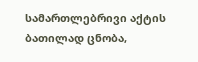სამართლებრივი აქტის ბათილად ცნობა,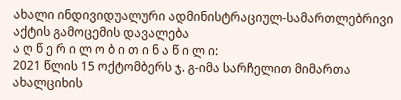ახალი ინდივიდუალური ადმინისტრაციულ-სამართლებრივი აქტის გამოცემის დავალება
ა ღ წ ე რ ი ლ ო ბ ი თ ი ნ ა წ ი ლ ი:
2021 წლის 15 ოქტომბერს ჯ. გ-იმა სარჩელით მიმართა ახალციხის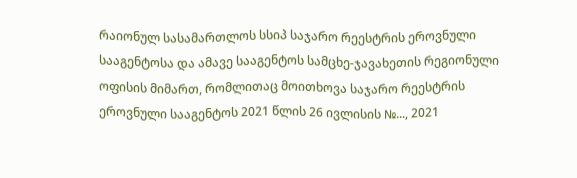რაიონულ სასამართლოს სსიპ საჯარო რეესტრის ეროვნული სააგენტოსა და ამავე სააგენტოს სამცხე-ჯავახეთის რეგიონული ოფისის მიმართ, რომლითაც მოითხოვა საჯარო რეესტრის ეროვნული სააგენტოს 2021 წლის 26 ივლისის №..., 2021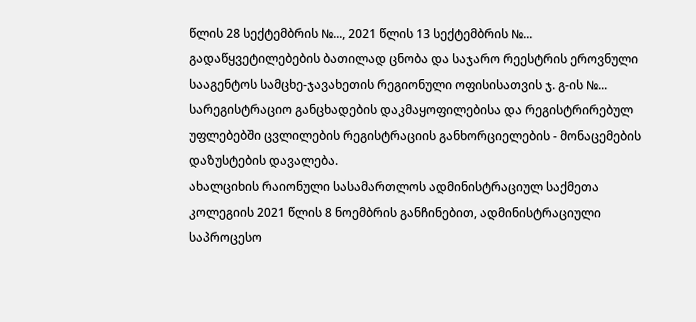წლის 28 სექტემბრის №..., 2021 წლის 13 სექტემბრის №... გადაწყვეტილებების ბათილად ცნობა და საჯარო რეესტრის ეროვნული სააგენტოს სამცხე-ჯავახეთის რეგიონული ოფისისათვის ჯ. გ-ის №... სარეგისტრაციო განცხადების დაკმაყოფილებისა და რეგისტრირებულ უფლებებში ცვლილების რეგისტრაციის განხორციელების - მონაცემების დაზუსტების დავალება.
ახალციხის რაიონული სასამართლოს ადმინისტრაციულ საქმეთა კოლეგიის 2021 წლის 8 ნოემბრის განჩინებით, ადმინისტრაციული საპროცესო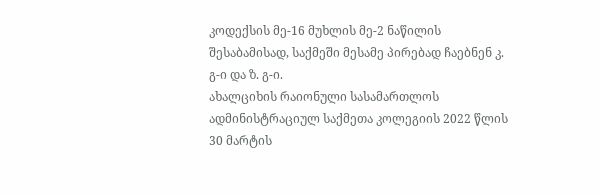კოდექსის მე-16 მუხლის მე-2 ნაწილის შესაბამისად, საქმეში მესამე პირებად ჩაებნენ კ. გ-ი და ზ. გ-ი.
ახალციხის რაიონული სასამართლოს ადმინისტრაციულ საქმეთა კოლეგიის 2022 წლის 30 მარტის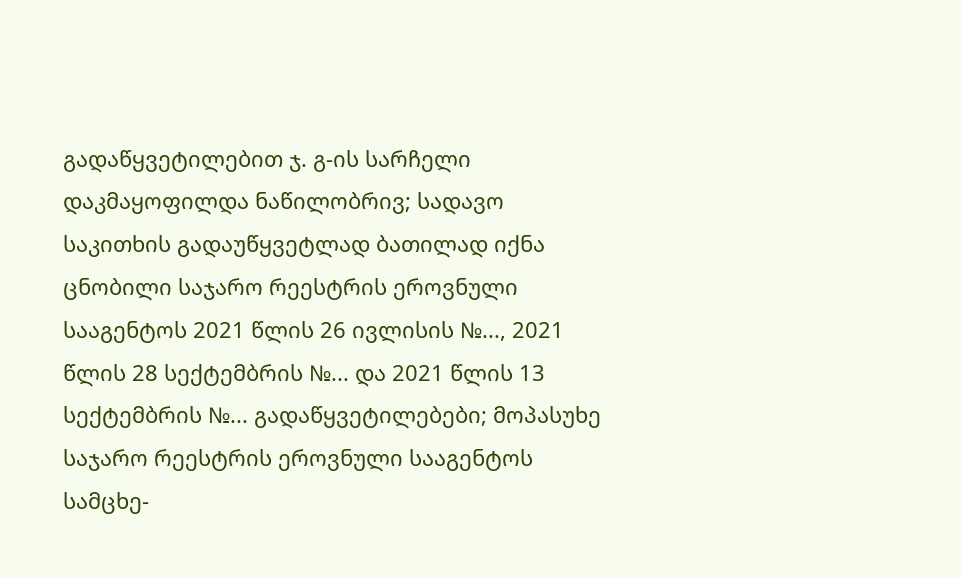გადაწყვეტილებით ჯ. გ-ის სარჩელი დაკმაყოფილდა ნაწილობრივ; სადავო საკითხის გადაუწყვეტლად ბათილად იქნა ცნობილი საჯარო რეესტრის ეროვნული სააგენტოს 2021 წლის 26 ივლისის №..., 2021 წლის 28 სექტემბრის №... და 2021 წლის 13 სექტემბრის №... გადაწყვეტილებები; მოპასუხე საჯარო რეესტრის ეროვნული სააგენტოს სამცხე-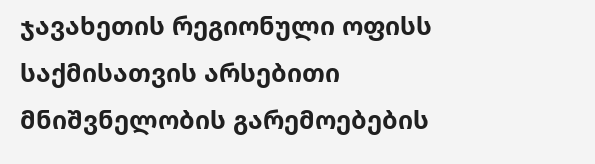ჯავახეთის რეგიონული ოფისს საქმისათვის არსებითი მნიშვნელობის გარემოებების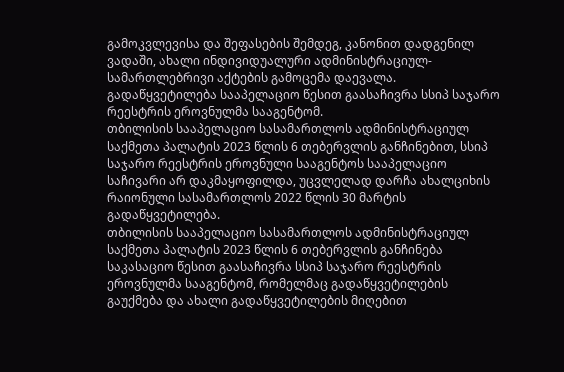გამოკვლევისა და შეფასების შემდეგ, კანონით დადგენილ ვადაში, ახალი ინდივიდუალური ადმინისტრაციულ-სამართლებრივი აქტების გამოცემა დაევალა. გადაწყვეტილება სააპელაციო წესით გაასაჩივრა სსიპ საჯარო რეესტრის ეროვნულმა სააგენტომ.
თბილისის სააპელაციო სასამართლოს ადმინისტრაციულ საქმეთა პალატის 2023 წლის 6 თებერვლის განჩინებით, სსიპ საჯარო რეესტრის ეროვნული სააგენტოს სააპელაციო საჩივარი არ დაკმაყოფილდა, უცვლელად დარჩა ახალციხის რაიონული სასამართლოს 2022 წლის 30 მარტის გადაწყვეტილება.
თბილისის სააპელაციო სასამართლოს ადმინისტრაციულ საქმეთა პალატის 2023 წლის 6 თებერვლის განჩინება საკასაციო წესით გაასაჩივრა სსიპ საჯარო რეესტრის ეროვნულმა სააგენტომ, რომელმაც გადაწყვეტილების გაუქმება და ახალი გადაწყვეტილების მიღებით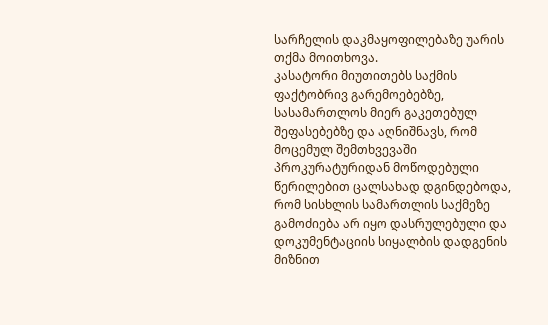სარჩელის დაკმაყოფილებაზე უარის თქმა მოითხოვა.
კასატორი მიუთითებს საქმის ფაქტობრივ გარემოებებზე, სასამართლოს მიერ გაკეთებულ შეფასებებზე და აღნიშნავს, რომ მოცემულ შემთხვევაში პროკურატურიდან მოწოდებული წერილებით ცალსახად დგინდებოდა, რომ სისხლის სამართლის საქმეზე გამოძიება არ იყო დასრულებული და დოკუმენტაციის სიყალბის დადგენის მიზნით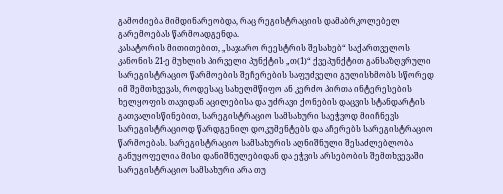გამოძიება მიმდინარეობდა, რაც რეგისტრაციის დამაბრკოლებელ გარემოებას წარმოადგენდა.
კასატორის მითითებით, „საჯარო რეესტრის შესახებ“ საქართველოს კანონის 21-ე მუხლის პირველი პუნქტის „თ(1)“ ქვეპუნქტით განსაზღვრული სარეგისტრაციო წარმოების შეჩერების საფუძველი გულისხმობს სწორედ იმ შემთხვევას, როდესაც სახელმწიფო ან კერძო პირთა ინტერესების ხელყოფის თავიდან აცილებისა და უძრავი ქონების დაცვის სტანდარტის გათვალისწინებით, სარეგისტრაციო სამსახური საეჭვოდ მიიჩნევს სარეგისტრაციოდ წარდგენილ დოკუმენტებს და აჩერებს სარეგისტრაციო წარმოებას. სარეგისტრაციო სამსახურის აღნიშნული შესაძლებლობა განუყოფელია მისი დანიშნულებიდან და ეჭვის არსებობის შემთხვევაში სარეგისტრაციო სამსახური არა თუ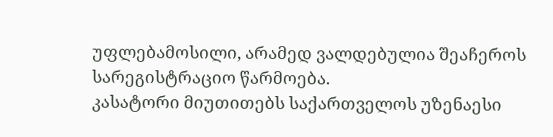უფლებამოსილი, არამედ ვალდებულია შეაჩეროს სარეგისტრაციო წარმოება.
კასატორი მიუთითებს საქართველოს უზენაესი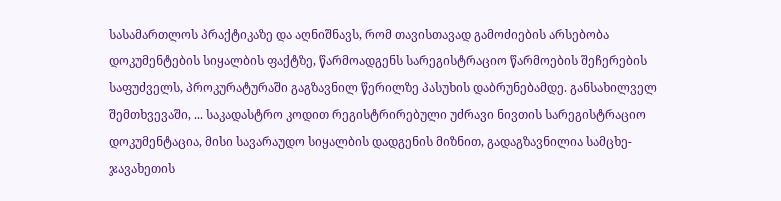სასამართლოს პრაქტიკაზე და აღნიშნავს, რომ თავისთავად გამოძიების არსებობა დოკუმენტების სიყალბის ფაქტზე, წარმოადგენს სარეგისტრაციო წარმოების შეჩერების საფუძველს, პროკურატურაში გაგზავნილ წერილზე პასუხის დაბრუნებამდე. განსახილველ შემთხვევაში, ... საკადასტრო კოდით რეგისტრირებული უძრავი ნივთის სარეგისტრაციო დოკუმენტაცია, მისი სავარაუდო სიყალბის დადგენის მიზნით, გადაგზავნილია სამცხე-ჯავახეთის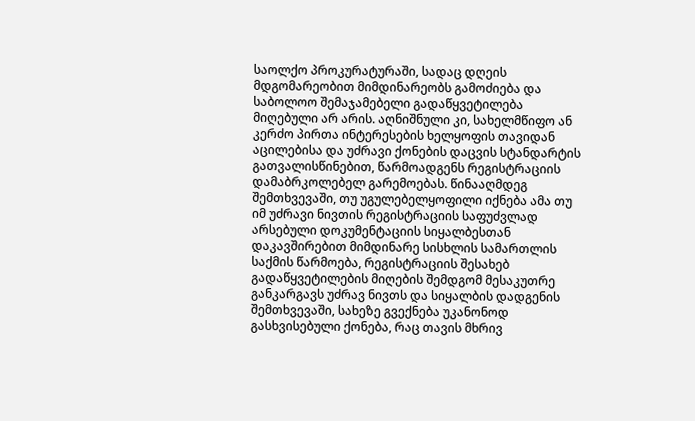საოლქო პროკურატურაში, სადაც დღეის მდგომარეობით მიმდინარეობს გამოძიება და საბოლოო შემაჯამებელი გადაწყვეტილება მიღებული არ არის. აღნიშნული კი, სახელმწიფო ან კერძო პირთა ინტერესების ხელყოფის თავიდან აცილებისა და უძრავი ქონების დაცვის სტანდარტის გათვალისწინებით, წარმოადგენს რეგისტრაციის დამაბრკოლებელ გარემოებას. წინააღმდეგ შემთხვევაში, თუ უგულებელყოფილი იქნება ამა თუ იმ უძრავი ნივთის რეგისტრაციის საფუძვლად არსებული დოკუმენტაციის სიყალბესთან დაკავშირებით მიმდინარე სისხლის სამართლის საქმის წარმოება, რეგისტრაციის შესახებ გადაწყვეტილების მიღების შემდგომ მესაკუთრე განკარგავს უძრავ ნივთს და სიყალბის დადგენის შემთხვევაში, სახეზე გვექნება უკანონოდ გასხვისებული ქონება, რაც თავის მხრივ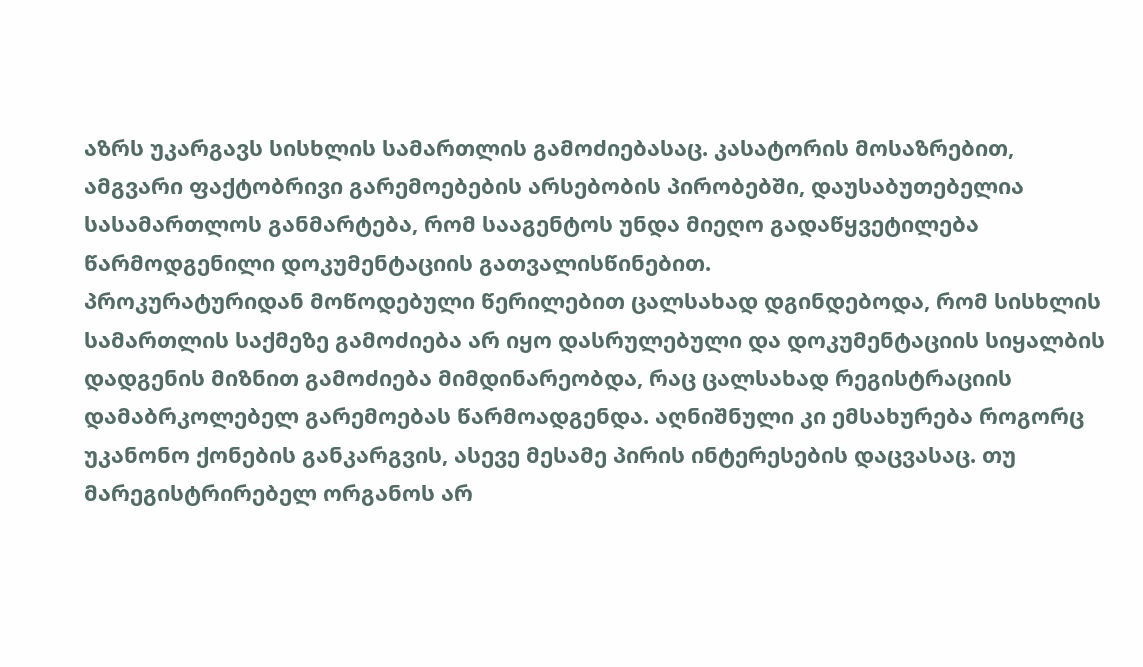აზრს უკარგავს სისხლის სამართლის გამოძიებასაც. კასატორის მოსაზრებით, ამგვარი ფაქტობრივი გარემოებების არსებობის პირობებში, დაუსაბუთებელია სასამართლოს განმარტება, რომ სააგენტოს უნდა მიეღო გადაწყვეტილება წარმოდგენილი დოკუმენტაციის გათვალისწინებით.
პროკურატურიდან მოწოდებული წერილებით ცალსახად დგინდებოდა, რომ სისხლის სამართლის საქმეზე გამოძიება არ იყო დასრულებული და დოკუმენტაციის სიყალბის დადგენის მიზნით გამოძიება მიმდინარეობდა, რაც ცალსახად რეგისტრაციის დამაბრკოლებელ გარემოებას წარმოადგენდა. აღნიშნული კი ემსახურება როგორც უკანონო ქონების განკარგვის, ასევე მესამე პირის ინტერესების დაცვასაც. თუ მარეგისტრირებელ ორგანოს არ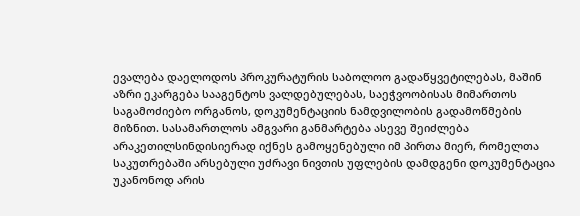ევალება დაელოდოს პროკურატურის საბოლოო გადაწყვეტილებას, მაშინ აზრი ეკარგება სააგენტოს ვალდებულებას, საეჭვოობისას მიმართოს საგამოძიებო ორგანოს, დოკუმენტაციის ნამდვილობის გადამოწმების მიზნით. სასამართლოს ამგვარი განმარტება ასევე შეიძლება არაკეთილსინდისიერად იქნეს გამოყენებული იმ პირთა მიერ, რომელთა საკუთრებაში არსებული უძრავი ნივთის უფლების დამდგენი დოკუმენტაცია უკანონოდ არის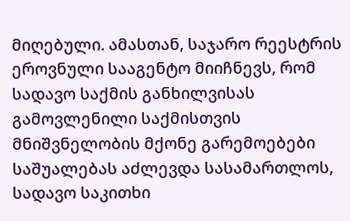მიღებული. ამასთან, საჯარო რეესტრის ეროვნული სააგენტო მიიჩნევს, რომ სადავო საქმის განხილვისას გამოვლენილი საქმისთვის მნიშვნელობის მქონე გარემოებები საშუალებას აძლევდა სასამართლოს, სადავო საკითხი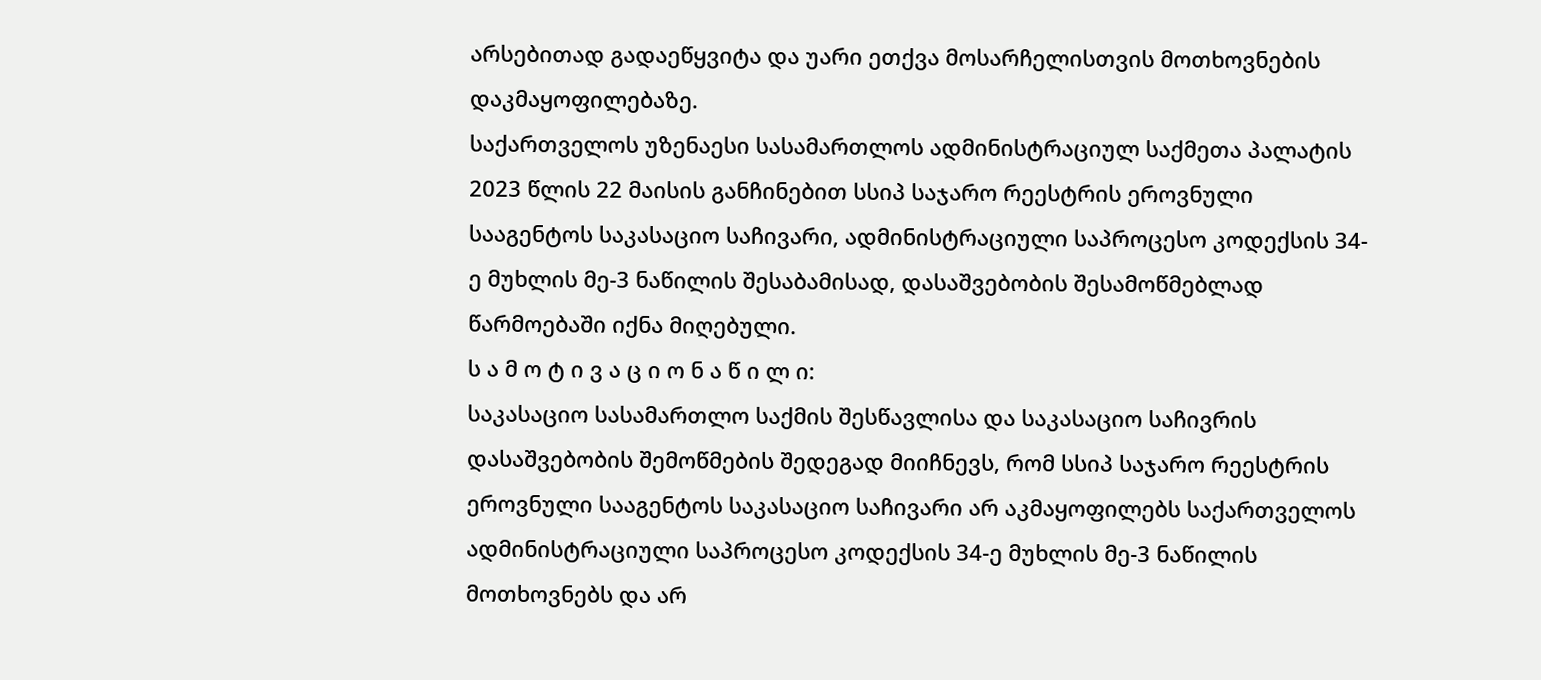არსებითად გადაეწყვიტა და უარი ეთქვა მოსარჩელისთვის მოთხოვნების დაკმაყოფილებაზე.
საქართველოს უზენაესი სასამართლოს ადმინისტრაციულ საქმეთა პალატის 2023 წლის 22 მაისის განჩინებით სსიპ საჯარო რეესტრის ეროვნული სააგენტოს საკასაციო საჩივარი, ადმინისტრაციული საპროცესო კოდექსის 34-ე მუხლის მე-3 ნაწილის შესაბამისად, დასაშვებობის შესამოწმებლად წარმოებაში იქნა მიღებული.
ს ა მ ო ტ ი ვ ა ც ი ო ნ ა წ ი ლ ი:
საკასაციო სასამართლო საქმის შესწავლისა და საკასაციო საჩივრის დასაშვებობის შემოწმების შედეგად მიიჩნევს, რომ სსიპ საჯარო რეესტრის ეროვნული სააგენტოს საკასაციო საჩივარი არ აკმაყოფილებს საქართველოს ადმინისტრაციული საპროცესო კოდექსის 34-ე მუხლის მე-3 ნაწილის მოთხოვნებს და არ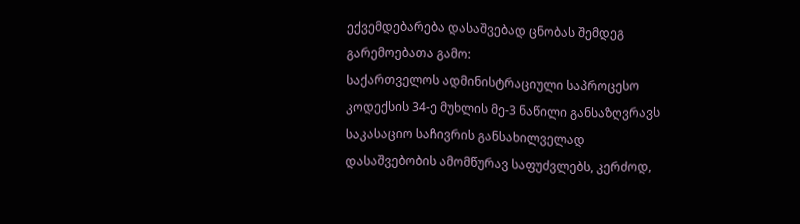ექვემდებარება დასაშვებად ცნობას შემდეგ გარემოებათა გამო:
საქართველოს ადმინისტრაციული საპროცესო კოდექსის 34-ე მუხლის მე-3 ნაწილი განსაზღვრავს საკასაციო საჩივრის განსახილველად დასაშვებობის ამომწურავ საფუძვლებს, კერძოდ,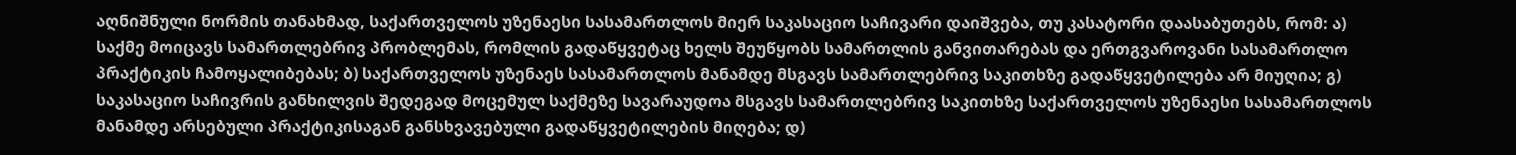აღნიშნული ნორმის თანახმად, საქართველოს უზენაესი სასამართლოს მიერ საკასაციო საჩივარი დაიშვება, თუ კასატორი დაასაბუთებს, რომ: ა) საქმე მოიცავს სამართლებრივ პრობლემას, რომლის გადაწყვეტაც ხელს შეუწყობს სამართლის განვითარებას და ერთგვაროვანი სასამართლო პრაქტიკის ჩამოყალიბებას; ბ) საქართველოს უზენაეს სასამართლოს მანამდე მსგავს სამართლებრივ საკითხზე გადაწყვეტილება არ მიუღია; გ) საკასაციო საჩივრის განხილვის შედეგად მოცემულ საქმეზე სავარაუდოა მსგავს სამართლებრივ საკითხზე საქართველოს უზენაესი სასამართლოს მანამდე არსებული პრაქტიკისაგან განსხვავებული გადაწყვეტილების მიღება; დ)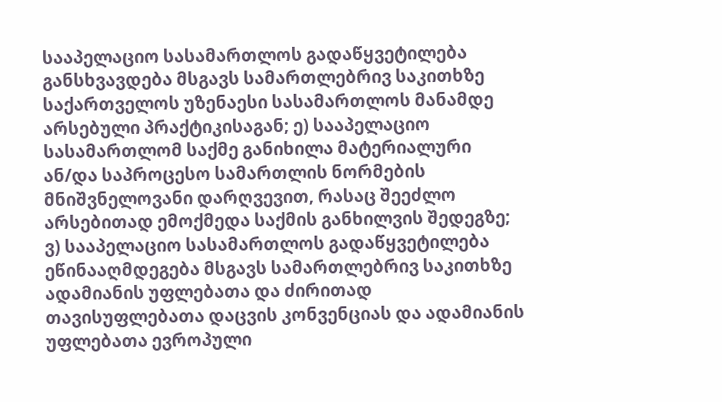სააპელაციო სასამართლოს გადაწყვეტილება განსხვავდება მსგავს სამართლებრივ საკითხზე საქართველოს უზენაესი სასამართლოს მანამდე არსებული პრაქტიკისაგან; ე) სააპელაციო სასამართლომ საქმე განიხილა მატერიალური ან/და საპროცესო სამართლის ნორმების მნიშვნელოვანი დარღვევით, რასაც შეეძლო არსებითად ემოქმედა საქმის განხილვის შედეგზე; ვ) სააპელაციო სასამართლოს გადაწყვეტილება ეწინააღმდეგება მსგავს სამართლებრივ საკითხზე ადამიანის უფლებათა და ძირითად თავისუფლებათა დაცვის კონვენციას და ადამიანის უფლებათა ევროპული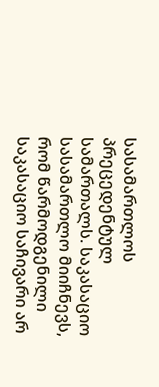სასამართლოს პრეცედენტულ სამართალს. საკასაციო სასამართლო მიიჩნევს, რომ წარმოდგენილი საკასაციო საჩივარი არ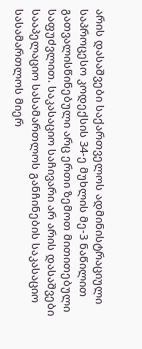არის დასაშვები საქართველოს ადმინისტრაციული საპროცესო კოდექსის 34-ე მუხლის მე-3 ნაწილით გათვალისწინებული არც ერთი ზემოთ მითითებული საფუძვლით. საკასაციო საჩივარი არ არის დასაშვები სააპელაციო სასამართლოს განჩინების საკასაციო სასამართლოს მიერ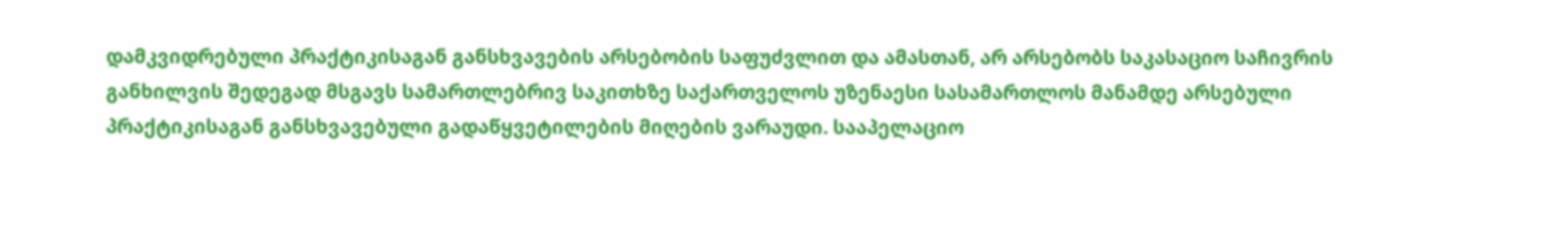დამკვიდრებული პრაქტიკისაგან განსხვავების არსებობის საფუძვლით და ამასთან, არ არსებობს საკასაციო საჩივრის განხილვის შედეგად მსგავს სამართლებრივ საკითხზე საქართველოს უზენაესი სასამართლოს მანამდე არსებული პრაქტიკისაგან განსხვავებული გადაწყვეტილების მიღების ვარაუდი. სააპელაციო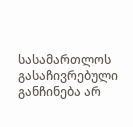სასამართლოს გასაჩივრებული განჩინება არ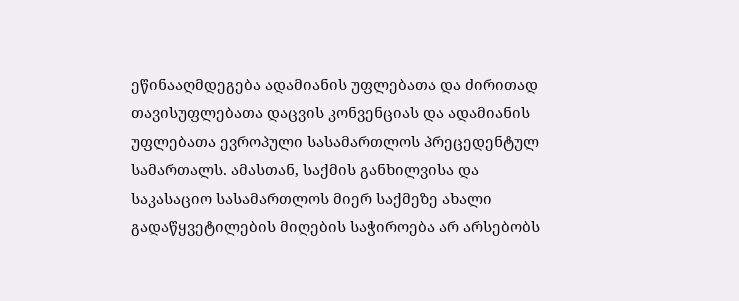ეწინააღმდეგება ადამიანის უფლებათა და ძირითად თავისუფლებათა დაცვის კონვენციას და ადამიანის უფლებათა ევროპული სასამართლოს პრეცედენტულ სამართალს. ამასთან, საქმის განხილვისა და საკასაციო სასამართლოს მიერ საქმეზე ახალი გადაწყვეტილების მიღების საჭიროება არ არსებობს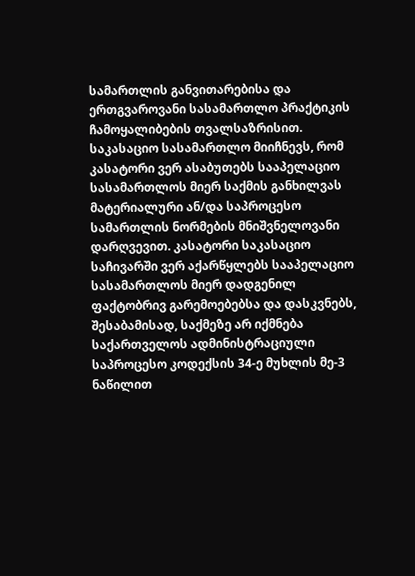სამართლის განვითარებისა და ერთგვაროვანი სასამართლო პრაქტიკის ჩამოყალიბების თვალსაზრისით.
საკასაციო სასამართლო მიიჩნევს, რომ კასატორი ვერ ასაბუთებს სააპელაციო სასამართლოს მიერ საქმის განხილვას მატერიალური ან/და საპროცესო სამართლის ნორმების მნიშვნელოვანი დარღვევით. კასატორი საკასაციო საჩივარში ვერ აქარწყლებს სააპელაციო სასამართლოს მიერ დადგენილ ფაქტობრივ გარემოებებსა და დასკვნებს, შესაბამისად, საქმეზე არ იქმნება საქართველოს ადმინისტრაციული საპროცესო კოდექსის 34-ე მუხლის მე-3 ნაწილით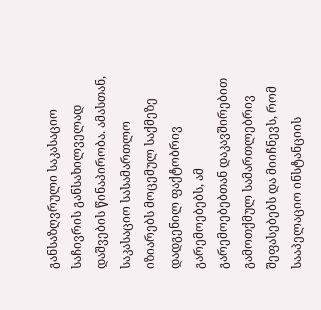განსაზღვრული საკასაციო საჩივრის განსახილველად დაშვების წინაპირობა. ამასთან, საკასაციო სასამართლო იზიარებს მოცემულ საქმეზე დადგენილ ფაქტობრივ გარემოებებს, ამ გარემოებებთან დაკავშირებით გამოთქმულ სამართლებრივ შეფასებებს და მიიჩნევს, რომ სააპელაციო ინსტანციის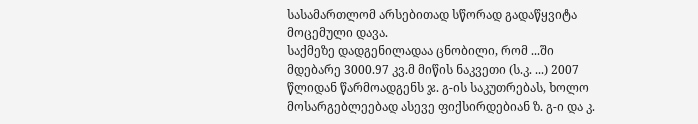სასამართლომ არსებითად სწორად გადაწყვიტა მოცემული დავა.
საქმეზე დადგენილადაა ცნობილი, რომ ...ში მდებარე 3000.97 კვ.მ მიწის ნაკვეთი (ს.კ. ...) 2007 წლიდან წარმოადგენს ჯ. გ-ის საკუთრებას, ხოლო მოსარგებლეებად ასევე ფიქსირდებიან ზ. გ-ი და კ.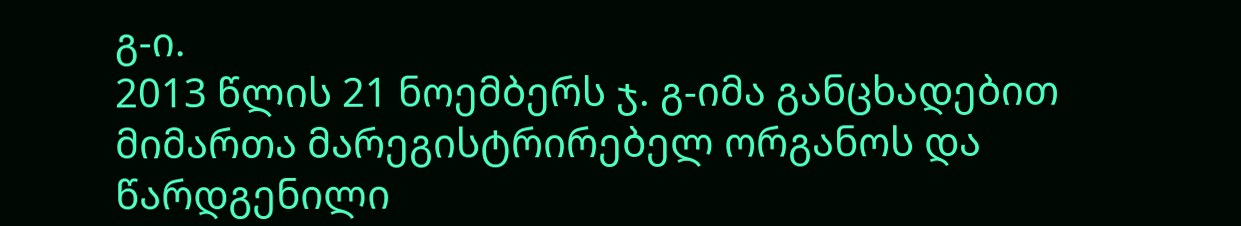გ-ი.
2013 წლის 21 ნოემბერს ჯ. გ-იმა განცხადებით მიმართა მარეგისტრირებელ ორგანოს და წარდგენილი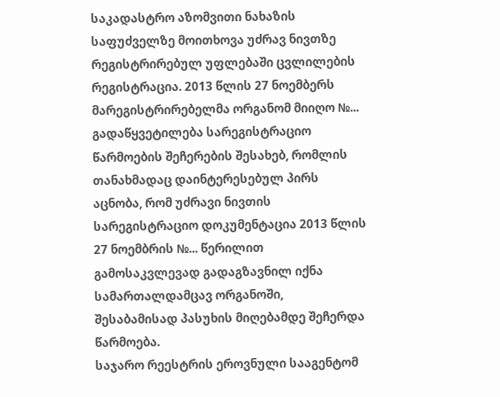საკადასტრო აზომვითი ნახაზის საფუძველზე მოითხოვა უძრავ ნივთზე რეგისტრირებულ უფლებაში ცვლილების რეგისტრაცია. 2013 წლის 27 ნოემბერს მარეგისტრირებელმა ორგანომ მიიღო №... გადაწყვეტილება სარეგისტრაციო წარმოების შეჩერების შესახებ, რომლის თანახმადაც დაინტერესებულ პირს აცნობა, რომ უძრავი ნივთის სარეგისტრაციო დოკუმენტაცია 2013 წლის 27 ნოემბრის №... წერილით გამოსაკვლევად გადაგზავნილ იქნა სამართალდამცავ ორგანოში, შესაბამისად პასუხის მიღებამდე შეჩერდა წარმოება.
საჯარო რეესტრის ეროვნული სააგენტომ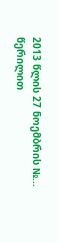2013 წლის 27 ნოემბრის №... წერილით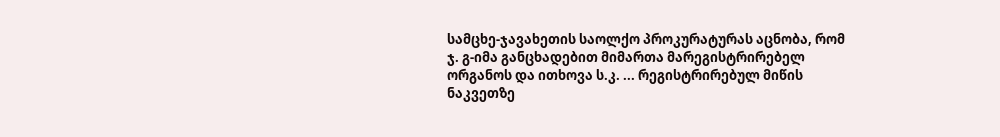სამცხე-ჯავახეთის საოლქო პროკურატურას აცნობა, რომ ჯ. გ-იმა განცხადებით მიმართა მარეგისტრირებელ ორგანოს და ითხოვა ს.კ. ... რეგისტრირებულ მიწის ნაკვეთზე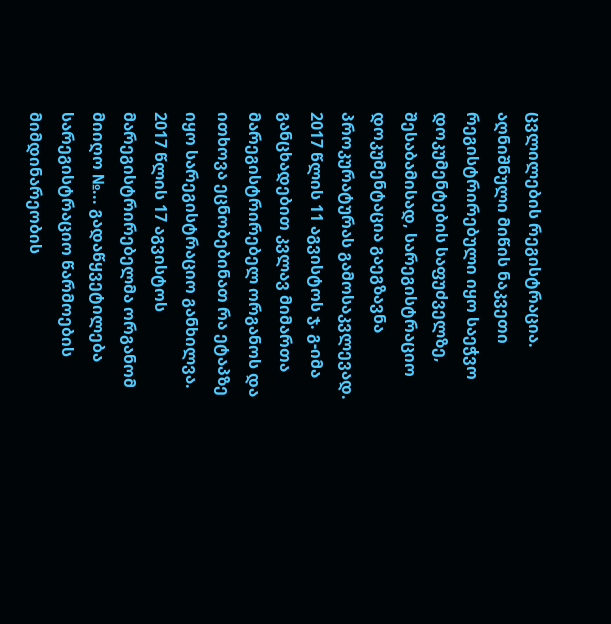ცვლილების რეგისტრაცია. აღნიშნული მიწის ნაკვეთი რეგისტრირებული იყო საეჭვო დოკუმენტების საფუძველზე, შესაბამისად, სარეგისტრაციო დოკუმენტაცია გაეგზავნა პროკურატურას გამოსაკვლევად.
2017 წლის 11 აგვისტოს ჯ. გ-იმა განცხადებით კვლავ მიმართა მარეგისტრირებელ ორგანოს და ითხოვა ეცნობებინათ რა ეტაპზე იყო სარეგისტრაციო განხილვა. 2017 წლის 17 აგვისტოს მარეგისტრირებელმა ორგანომ მიიღო №... გადაწყვეტილება სარეგისტრაციო წარმოების მიმდინარეობის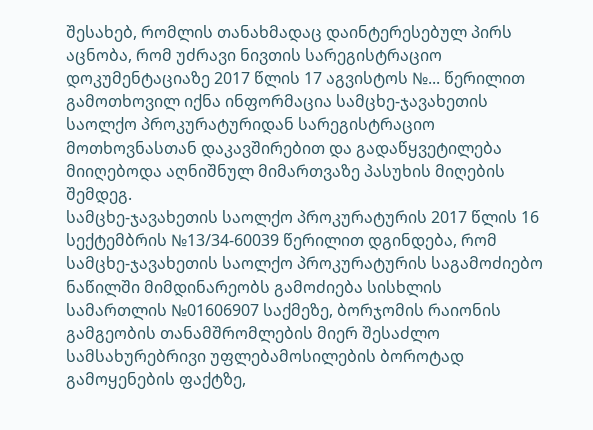შესახებ, რომლის თანახმადაც დაინტერესებულ პირს აცნობა, რომ უძრავი ნივთის სარეგისტრაციო დოკუმენტაციაზე 2017 წლის 17 აგვისტოს №... წერილით გამოთხოვილ იქნა ინფორმაცია სამცხე-ჯავახეთის საოლქო პროკურატურიდან სარეგისტრაციო მოთხოვნასთან დაკავშირებით და გადაწყვეტილება მიიღებოდა აღნიშნულ მიმართვაზე პასუხის მიღების შემდეგ.
სამცხე-ჯავახეთის საოლქო პროკურატურის 2017 წლის 16 სექტემბრის №13/34-60039 წერილით დგინდება, რომ სამცხე-ჯავახეთის საოლქო პროკურატურის საგამოძიებო ნაწილში მიმდინარეობს გამოძიება სისხლის სამართლის №01606907 საქმეზე, ბორჯომის რაიონის გამგეობის თანამშრომლების მიერ შესაძლო სამსახურებრივი უფლებამოსილების ბოროტად გამოყენების ფაქტზე,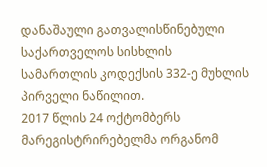დანაშაული გათვალისწინებული საქართველოს სისხლის სამართლის კოდექსის 332-ე მუხლის პირველი ნაწილით.
2017 წლის 24 ოქტომბერს მარეგისტრირებელმა ორგანომ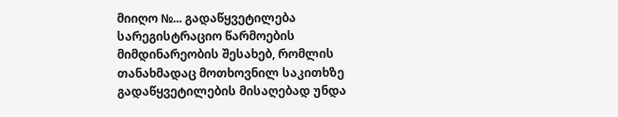მიიღო №... გადაწყვეტილება სარეგისტრაციო წარმოების მიმდინარეობის შესახებ, რომლის თანახმადაც მოთხოვნილ საკითხზე გადაწყვეტილების მისაღებად უნდა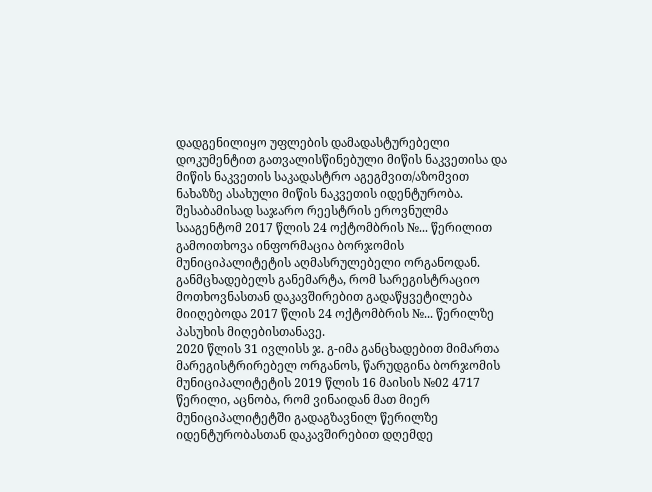დადგენილიყო უფლების დამადასტურებელი დოკუმენტით გათვალისწინებული მიწის ნაკვეთისა და მიწის ნაკვეთის საკადასტრო აგეგმვით/აზომვით ნახაზზე ასახული მიწის ნაკვეთის იდენტურობა. შესაბამისად საჯარო რეესტრის ეროვნულმა სააგენტომ 2017 წლის 24 ოქტომბრის №... წერილით გამოითხოვა ინფორმაცია ბორჯომის მუნიციპალიტეტის აღმასრულებელი ორგანოდან. განმცხადებელს განემარტა, რომ სარეგისტრაციო მოთხოვნასთან დაკავშირებით გადაწყვეტილება მიიღებოდა 2017 წლის 24 ოქტომბრის №... წერილზე პასუხის მიღებისთანავე.
2020 წლის 31 ივლისს ჯ. გ-იმა განცხადებით მიმართა მარეგისტრირებელ ორგანოს, წარუდგინა ბორჯომის მუნიციპალიტეტის 2019 წლის 16 მაისის №02 4717 წერილი, აცნობა, რომ ვინაიდან მათ მიერ მუნიციპალიტეტში გადაგზავნილ წერილზე იდენტურობასთან დაკავშირებით დღემდე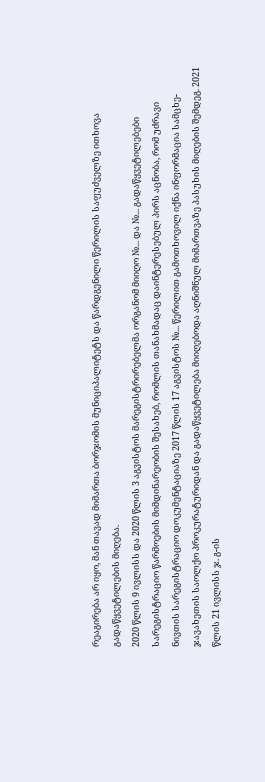რეაგირება არ იყო, მან თავად მიმართა ბორჯომის მუნიციპალიტეტს და წარდგენილი წერილის საფუძველზე ითხოვა გადაწყვეტილების მიღება.
2020 წლის 9 ივლისს და 2020 წლის 3 აგვისტოს მარეგისტრირებელმა ორგანომ მიიღო №... და №... გადაწყვეტილებები სარეგისტრაციო წარმოების მიმდინარეობის შესახებ, რომლის თანახმადაც დაინტერესებულ პირს აცნობა, რომ უძრავი ნივთის სარეგისტრაციო დოკუმენტაციაზე 2017 წლის 17 აგვისტოს №... წერილით გამოთხოვილ იქნა ინფორმაცია სამცხე-ჯავახეთის საოლქო პროკურატურიდან და გადაწყვეტილება მიიღებოდა აღნიშნულ მიმართვაზე პასუხის მიღების შემდეგ. 2021 წლის 21 ივლისს ჯ. გ-ის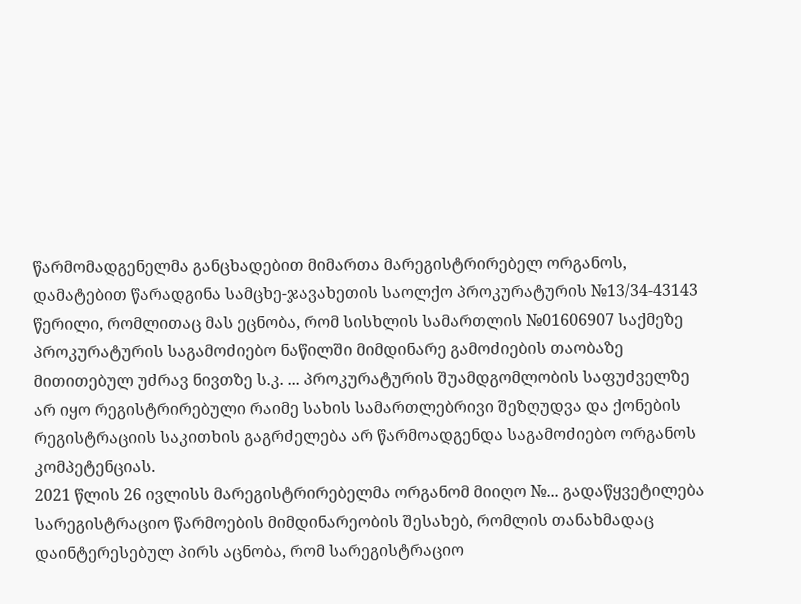წარმომადგენელმა განცხადებით მიმართა მარეგისტრირებელ ორგანოს, დამატებით წარადგინა სამცხე-ჯავახეთის საოლქო პროკურატურის №13/34-43143 წერილი, რომლითაც მას ეცნობა, რომ სისხლის სამართლის №01606907 საქმეზე პროკურატურის საგამოძიებო ნაწილში მიმდინარე გამოძიების თაობაზე მითითებულ უძრავ ნივთზე ს.კ. ... პროკურატურის შუამდგომლობის საფუძველზე არ იყო რეგისტრირებული რაიმე სახის სამართლებრივი შეზღუდვა და ქონების რეგისტრაციის საკითხის გაგრძელება არ წარმოადგენდა საგამოძიებო ორგანოს კომპეტენციას.
2021 წლის 26 ივლისს მარეგისტრირებელმა ორგანომ მიიღო №... გადაწყვეტილება სარეგისტრაციო წარმოების მიმდინარეობის შესახებ, რომლის თანახმადაც დაინტერესებულ პირს აცნობა, რომ სარეგისტრაციო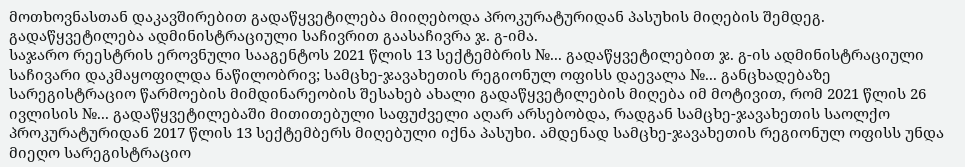მოთხოვნასთან დაკავშირებით გადაწყვეტილება მიიღებოდა პროკურატურიდან პასუხის მიღების შემდეგ. გადაწყვეტილება ადმინისტრაციული საჩივრით გაასაჩივრა ჯ. გ-იმა.
საჯარო რეესტრის ეროვნული სააგენტოს 2021 წლის 13 სექტემბრის №... გადაწყვეტილებით ჯ. გ-ის ადმინისტრაციული საჩივარი დაკმაყოფილდა ნაწილობრივ; სამცხე-ჯავახეთის რეგიონულ ოფისს დაევალა №... განცხადებაზე სარეგისტრაციო წარმოების მიმდინარეობის შესახებ ახალი გადაწყვეტილების მიღება იმ მოტივით, რომ 2021 წლის 26 ივლისის №... გადაწყვეტილებაში მითითებული საფუძველი აღარ არსებობდა, რადგან სამცხე-ჯავახეთის საოლქო პროკურატურიდან 2017 წლის 13 სექტემბერს მიღებული იქნა პასუხი. ამდენად სამცხე-ჯავახეთის რეგიონულ ოფისს უნდა მიეღო სარეგისტრაციო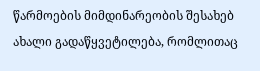წარმოების მიმდინარეობის შესახებ ახალი გადაწყვეტილება, რომლითაც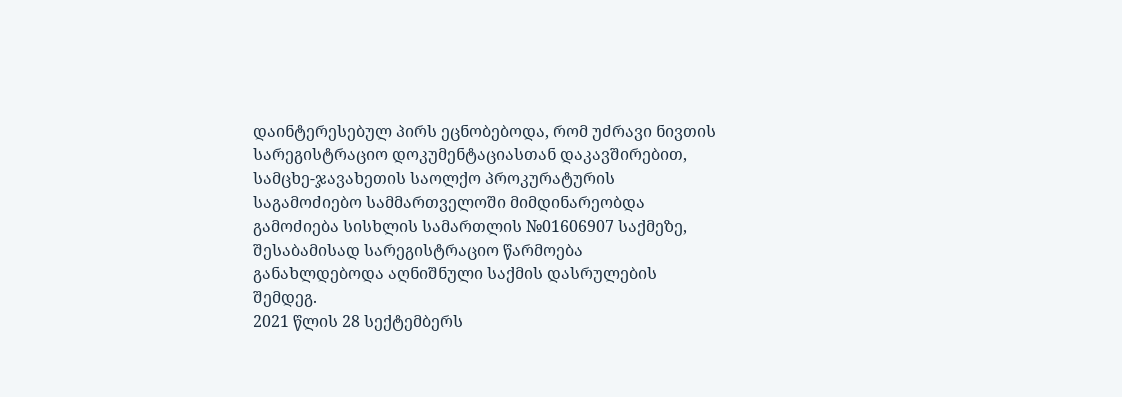დაინტერესებულ პირს ეცნობებოდა, რომ უძრავი ნივთის სარეგისტრაციო დოკუმენტაციასთან დაკავშირებით, სამცხე-ჯავახეთის საოლქო პროკურატურის საგამოძიებო სამმართველოში მიმდინარეობდა გამოძიება სისხლის სამართლის №01606907 საქმეზე, შესაბამისად სარეგისტრაციო წარმოება განახლდებოდა აღნიშნული საქმის დასრულების შემდეგ.
2021 წლის 28 სექტემბერს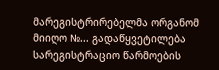მარეგისტრირებელმა ორგანომ მიიღო №... გადაწყვეტილება სარეგისტრაციო წარმოების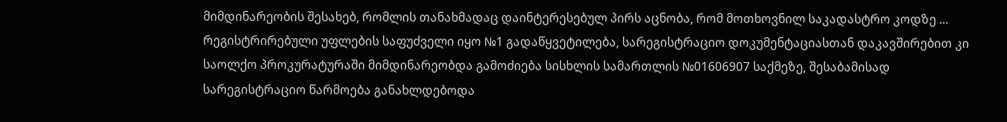მიმდინარეობის შესახებ, რომლის თანახმადაც დაინტერესებულ პირს აცნობა, რომ მოთხოვნილ საკადასტრო კოდზე ... რეგისტრირებული უფლების საფუძველი იყო №1 გადაწყვეტილება, სარეგისტრაციო დოკუმენტაციასთან დაკავშირებით კი საოლქო პროკურატურაში მიმდინარეობდა გამოძიება სისხლის სამართლის №01606907 საქმეზე, შესაბამისად სარეგისტრაციო წარმოება განახლდებოდა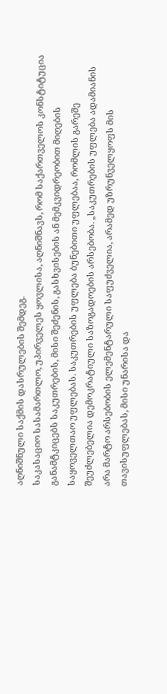აღნიშნული საქმის დასრულების შემდეგ.
საკასაციო სასამართლო, უპირველეს ყოვლისა, აღნიშნავს, რომ საქართველოს კონსტიტუცია განამტკიცებს საკუთრების, მისი შეძენის, გასხვისების ან მემკვიდრეობით მიღების საყოველთაო უფლებას. საკუთრების უფლება ბუნებითი უფლებაა, რომლის გარეშე შეუძლებელია დემოკრატიული საზოგადოების არსებობა. „საკუთრების უფლება ადამიანის არა მარტო არსებობის ელემენტარული საფუძველია, არამედ უზრუნველყოფს მის თავისუფლებას, მისი უნარისა და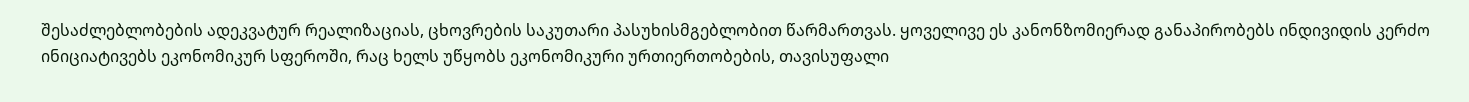შესაძლებლობების ადეკვატურ რეალიზაციას, ცხოვრების საკუთარი პასუხისმგებლობით წარმართვას. ყოველივე ეს კანონზომიერად განაპირობებს ინდივიდის კერძო ინიციატივებს ეკონომიკურ სფეროში, რაც ხელს უწყობს ეკონომიკური ურთიერთობების, თავისუფალი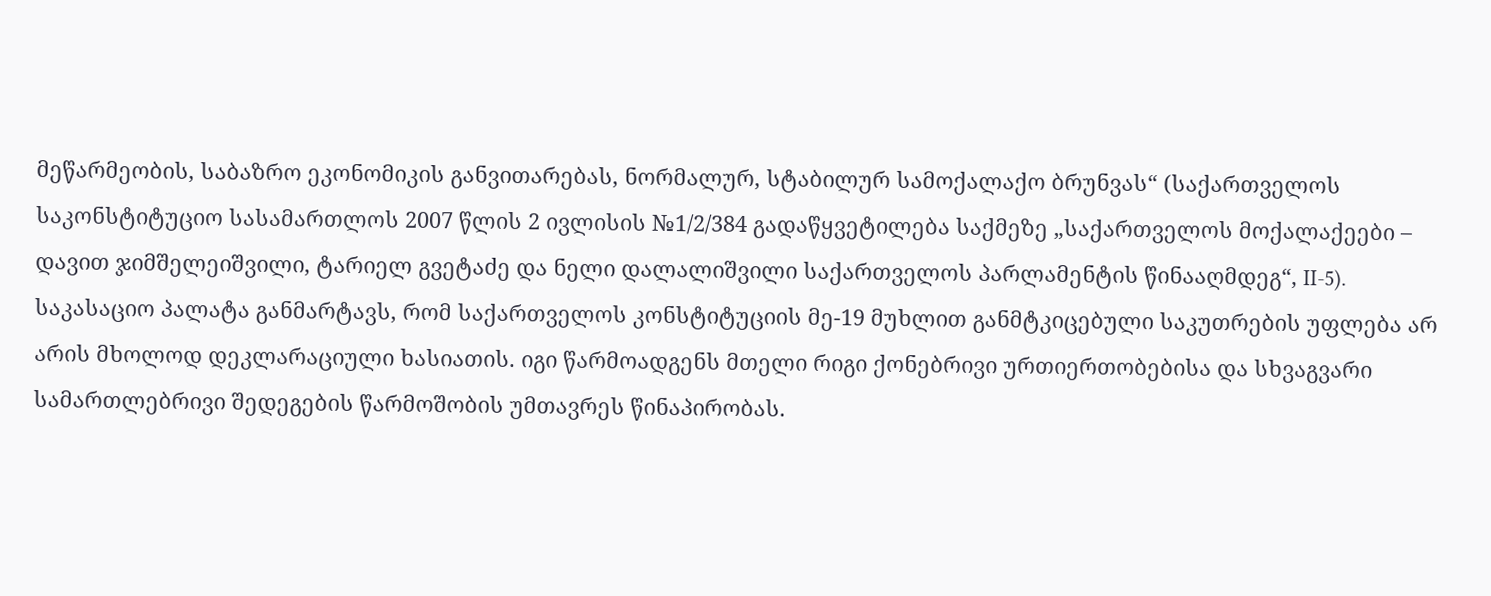მეწარმეობის, საბაზრო ეკონომიკის განვითარებას, ნორმალურ, სტაბილურ სამოქალაქო ბრუნვას“ (საქართველოს საკონსტიტუციო სასამართლოს 2007 წლის 2 ივლისის №1/2/384 გადაწყვეტილება საქმეზე „საქართველოს მოქალაქეები – დავით ჯიმშელეიშვილი, ტარიელ გვეტაძე და ნელი დალალიშვილი საქართველოს პარლამენტის წინააღმდეგ“, II-5).
საკასაციო პალატა განმარტავს, რომ საქართველოს კონსტიტუციის მე-19 მუხლით განმტკიცებული საკუთრების უფლება არ არის მხოლოდ დეკლარაციული ხასიათის. იგი წარმოადგენს მთელი რიგი ქონებრივი ურთიერთობებისა და სხვაგვარი სამართლებრივი შედეგების წარმოშობის უმთავრეს წინაპირობას.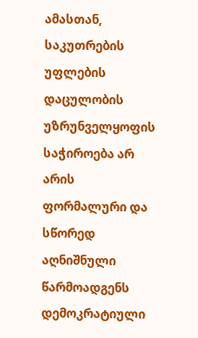ამასთან, საკუთრების უფლების დაცულობის უზრუნველყოფის საჭიროება არ არის ფორმალური და სწორედ აღნიშნული წარმოადგენს დემოკრატიული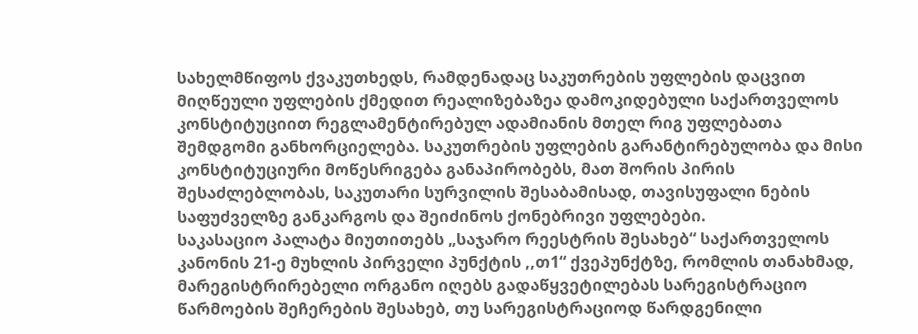სახელმწიფოს ქვაკუთხედს, რამდენადაც საკუთრების უფლების დაცვით მიღწეული უფლების ქმედით რეალიზებაზეა დამოკიდებული საქართველოს კონსტიტუციით რეგლამენტირებულ ადამიანის მთელ რიგ უფლებათა შემდგომი განხორციელება. საკუთრების უფლების გარანტირებულობა და მისი კონსტიტუციური მოწესრიგება განაპირობებს, მათ შორის პირის შესაძლებლობას, საკუთარი სურვილის შესაბამისად, თავისუფალი ნების საფუძველზე განკარგოს და შეიძინოს ქონებრივი უფლებები.
საკასაციო პალატა მიუთითებს „საჯარო რეესტრის შესახებ“ საქართველოს კანონის 21-ე მუხლის პირველი პუნქტის ,,თ1“ ქვეპუნქტზე, რომლის თანახმად, მარეგისტრირებელი ორგანო იღებს გადაწყვეტილებას სარეგისტრაციო წარმოების შეჩერების შესახებ, თუ სარეგისტრაციოდ წარდგენილი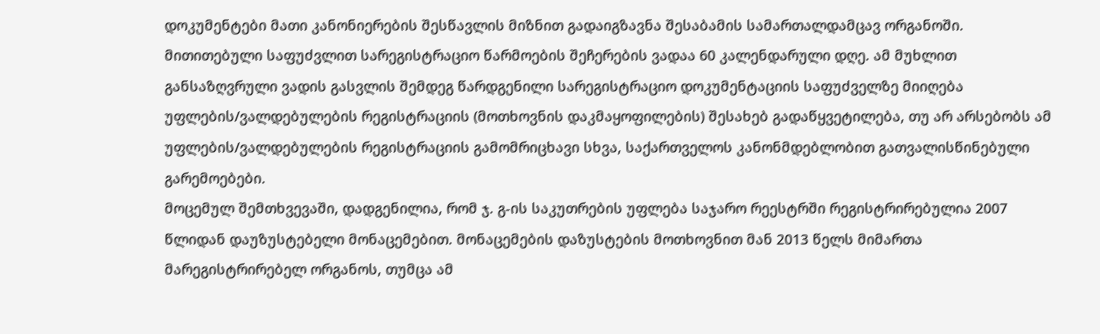დოკუმენტები მათი კანონიერების შესწავლის მიზნით გადაიგზავნა შესაბამის სამართალდამცავ ორგანოში. მითითებული საფუძვლით სარეგისტრაციო წარმოების შეჩერების ვადაა 60 კალენდარული დღე. ამ მუხლით განსაზღვრული ვადის გასვლის შემდეგ წარდგენილი სარეგისტრაციო დოკუმენტაციის საფუძველზე მიიღება უფლების/ვალდებულების რეგისტრაციის (მოთხოვნის დაკმაყოფილების) შესახებ გადაწყვეტილება, თუ არ არსებობს ამ უფლების/ვალდებულების რეგისტრაციის გამომრიცხავი სხვა, საქართველოს კანონმდებლობით გათვალისწინებული გარემოებები.
მოცემულ შემთხვევაში, დადგენილია, რომ ჯ. გ-ის საკუთრების უფლება საჯარო რეესტრში რეგისტრირებულია 2007 წლიდან დაუზუსტებელი მონაცემებით. მონაცემების დაზუსტების მოთხოვნით მან 2013 წელს მიმართა მარეგისტრირებელ ორგანოს, თუმცა ამ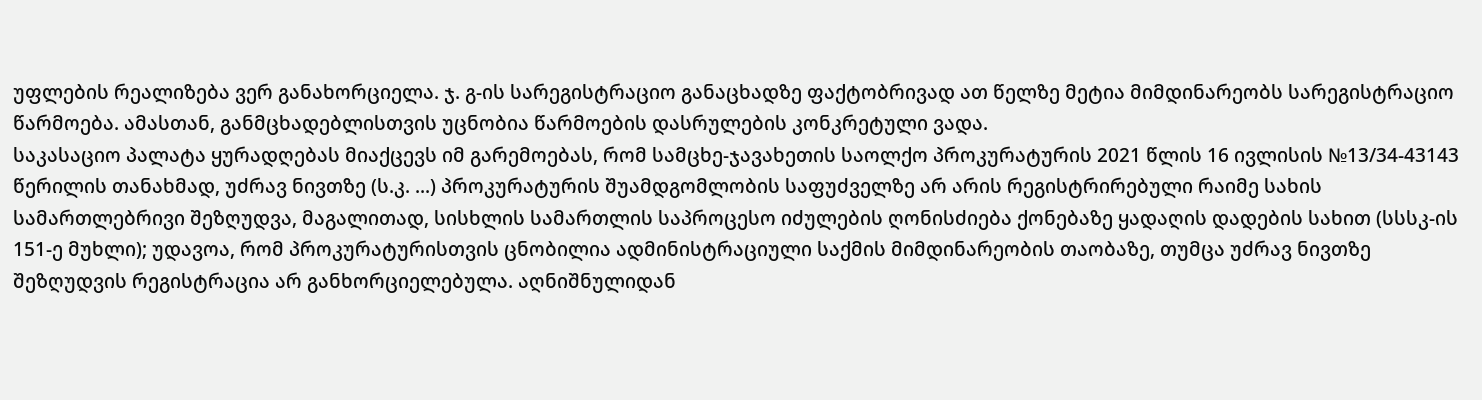უფლების რეალიზება ვერ განახორციელა. ჯ. გ-ის სარეგისტრაციო განაცხადზე ფაქტობრივად ათ წელზე მეტია მიმდინარეობს სარეგისტრაციო წარმოება. ამასთან, განმცხადებლისთვის უცნობია წარმოების დასრულების კონკრეტული ვადა.
საკასაციო პალატა ყურადღებას მიაქცევს იმ გარემოებას, რომ სამცხე-ჯავახეთის საოლქო პროკურატურის 2021 წლის 16 ივლისის №13/34-43143 წერილის თანახმად, უძრავ ნივთზე (ს.კ. ...) პროკურატურის შუამდგომლობის საფუძველზე არ არის რეგისტრირებული რაიმე სახის სამართლებრივი შეზღუდვა, მაგალითად, სისხლის სამართლის საპროცესო იძულების ღონისძიება ქონებაზე ყადაღის დადების სახით (სსსკ-ის 151-ე მუხლი); უდავოა, რომ პროკურატურისთვის ცნობილია ადმინისტრაციული საქმის მიმდინარეობის თაობაზე, თუმცა უძრავ ნივთზე შეზღუდვის რეგისტრაცია არ განხორციელებულა. აღნიშნულიდან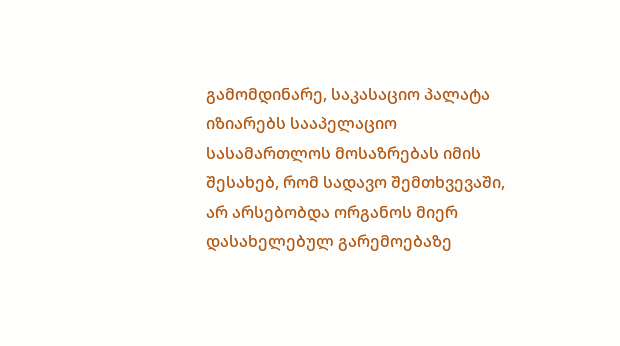გამომდინარე, საკასაციო პალატა იზიარებს სააპელაციო სასამართლოს მოსაზრებას იმის შესახებ, რომ სადავო შემთხვევაში, არ არსებობდა ორგანოს მიერ დასახელებულ გარემოებაზე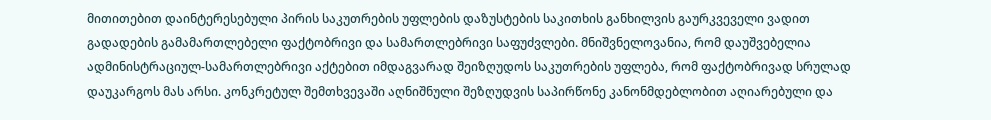მითითებით დაინტერესებული პირის საკუთრების უფლების დაზუსტების საკითხის განხილვის გაურკვეველი ვადით გადადების გამამართლებელი ფაქტობრივი და სამართლებრივი საფუძვლები. მნიშვნელოვანია, რომ დაუშვებელია ადმინისტრაციულ-სამართლებრივი აქტებით იმდაგვარად შეიზღუდოს საკუთრების უფლება, რომ ფაქტობრივად სრულად დაუკარგოს მას არსი. კონკრეტულ შემთხვევაში აღნიშნული შეზღუდვის საპირწონე კანონმდებლობით აღიარებული და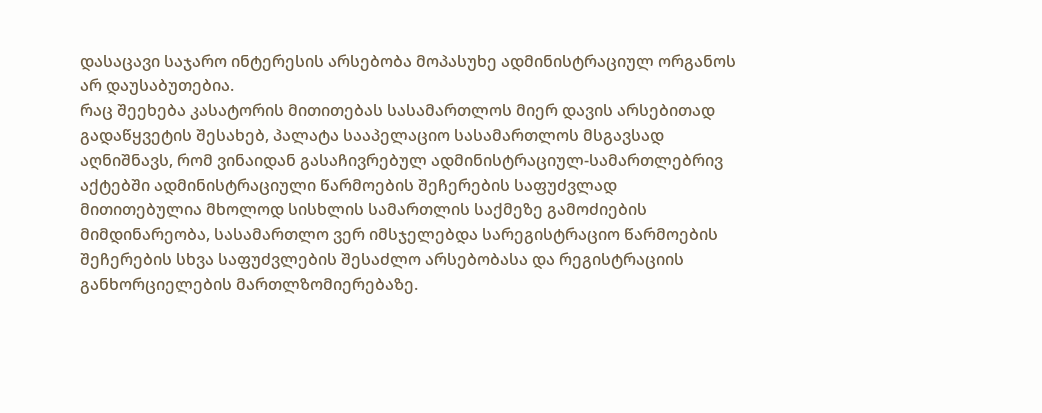დასაცავი საჯარო ინტერესის არსებობა მოპასუხე ადმინისტრაციულ ორგანოს არ დაუსაბუთებია.
რაც შეეხება კასატორის მითითებას სასამართლოს მიერ დავის არსებითად გადაწყვეტის შესახებ, პალატა სააპელაციო სასამართლოს მსგავსად აღნიშნავს, რომ ვინაიდან გასაჩივრებულ ადმინისტრაციულ-სამართლებრივ აქტებში ადმინისტრაციული წარმოების შეჩერების საფუძვლად მითითებულია მხოლოდ სისხლის სამართლის საქმეზე გამოძიების მიმდინარეობა, სასამართლო ვერ იმსჯელებდა სარეგისტრაციო წარმოების შეჩერების სხვა საფუძვლების შესაძლო არსებობასა და რეგისტრაციის განხორციელების მართლზომიერებაზე.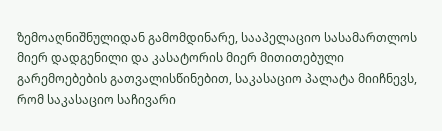ზემოაღნიშნულიდან გამომდინარე, სააპელაციო სასამართლოს მიერ დადგენილი და კასატორის მიერ მითითებული გარემოებების გათვალისწინებით, საკასაციო პალატა მიიჩნევს, რომ საკასაციო საჩივარი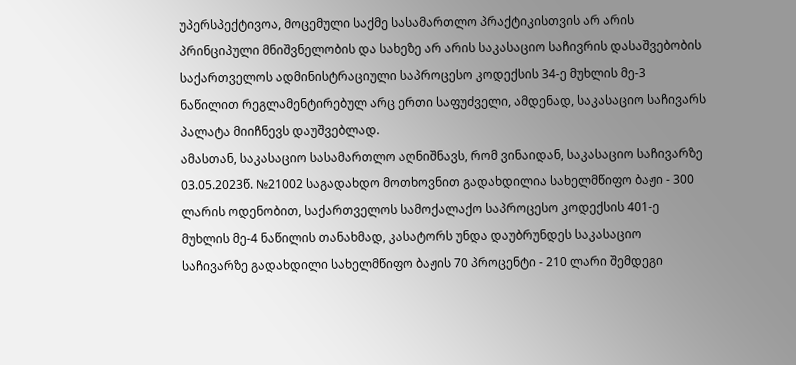უპერსპექტივოა, მოცემული საქმე სასამართლო პრაქტიკისთვის არ არის პრინციპული მნიშვნელობის და სახეზე არ არის საკასაციო საჩივრის დასაშვებობის საქართველოს ადმინისტრაციული საპროცესო კოდექსის 34-ე მუხლის მე-3 ნაწილით რეგლამენტირებულ არც ერთი საფუძველი, ამდენად, საკასაციო საჩივარს პალატა მიიჩნევს დაუშვებლად.
ამასთან, საკასაციო სასამართლო აღნიშნავს, რომ ვინაიდან, საკასაციო საჩივარზე 03.05.2023წ. №21002 საგადახდო მოთხოვნით გადახდილია სახელმწიფო ბაჟი - 300 ლარის ოდენობით, საქართველოს სამოქალაქო საპროცესო კოდექსის 401-ე მუხლის მე-4 ნაწილის თანახმად, კასატორს უნდა დაუბრუნდეს საკასაციო საჩივარზე გადახდილი სახელმწიფო ბაჟის 70 პროცენტი - 210 ლარი შემდეგი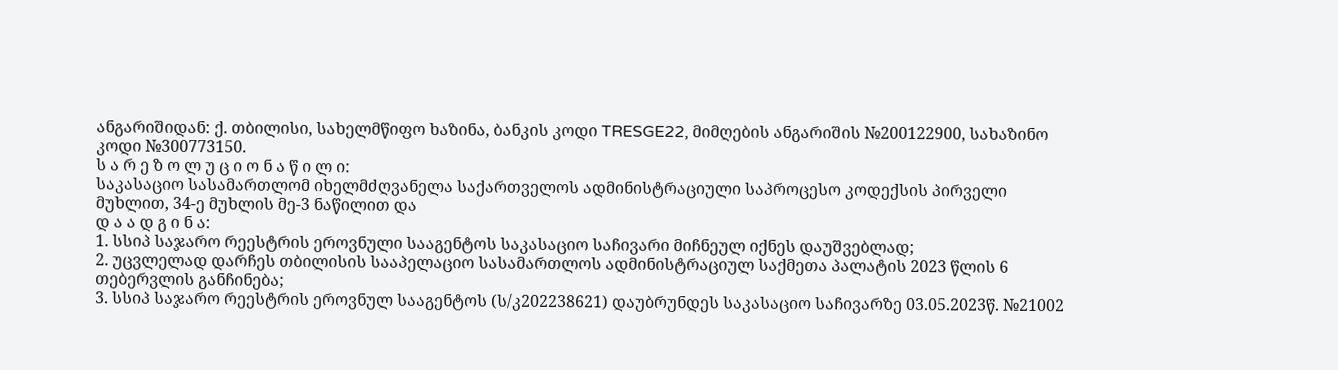ანგარიშიდან: ქ. თბილისი, სახელმწიფო ხაზინა, ბანკის კოდი TRESGE22, მიმღების ანგარიშის №200122900, სახაზინო კოდი №300773150.
ს ა რ ე ზ ო ლ უ ც ი ო ნ ა წ ი ლ ი:
საკასაციო სასამართლომ იხელმძღვანელა საქართველოს ადმინისტრაციული საპროცესო კოდექსის პირველი მუხლით, 34-ე მუხლის მე-3 ნაწილით და
დ ა ა დ გ ი ნ ა:
1. სსიპ საჯარო რეესტრის ეროვნული სააგენტოს საკასაციო საჩივარი მიჩნეულ იქნეს დაუშვებლად;
2. უცვლელად დარჩეს თბილისის სააპელაციო სასამართლოს ადმინისტრაციულ საქმეთა პალატის 2023 წლის 6 თებერვლის განჩინება;
3. სსიპ საჯარო რეესტრის ეროვნულ სააგენტოს (ს/კ202238621) დაუბრუნდეს საკასაციო საჩივარზე 03.05.2023წ. №21002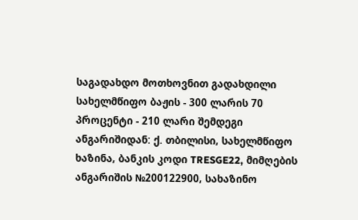საგადახდო მოთხოვნით გადახდილი სახელმწიფო ბაჟის - 300 ლარის 70 პროცენტი - 210 ლარი შემდეგი ანგარიშიდან: ქ. თბილისი, სახელმწიფო ხაზინა, ბანკის კოდი TRESGE22, მიმღების ანგარიშის №200122900, სახაზინო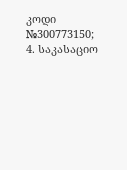კოდი №300773150;
4. საკასაციო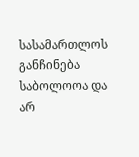სასამართლოს განჩინება საბოლოოა და არ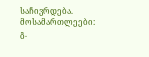საჩივრდება.
მოსამართლეები: გ.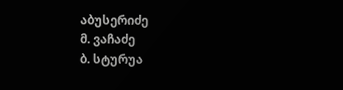აბუსერიძე
მ. ვაჩაძე
ბ. სტურუა